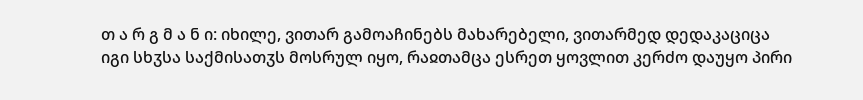თ ა რ გ მ ა ნ ი: იხილე, ვითარ გამოაჩინებს მახარებელი, ვითარმედ დედაკაციცა იგი სხჳსა საქმისათჳს მოსრულ იყო, რაჲთამცა ესრეთ ყოვლით კერძო დაუყო პირი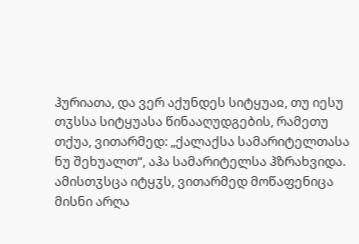ჰურიათა, და ვერ აქუნდეს სიტყუაჲ, თუ იესუ თჳსსა სიტყუასა წინააღუდგების, რამეთუ თქუა, ვითარმედ: „ქალაქსა სამარიტელთასა ნუ შეხუალთ“, აჰა სამარიტელსა ჰზრახვიდა. ამისთჳსცა იტყჳს, ვითარმედ მოწაფენიცა მისნი არღა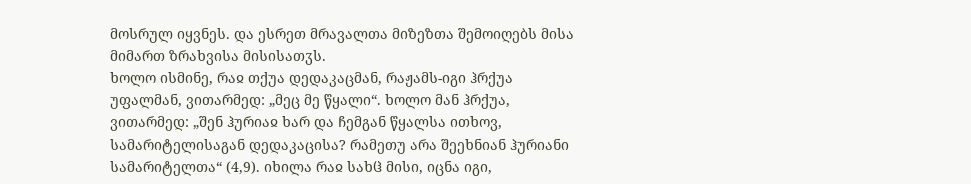მოსრულ იყვნეს. და ესრეთ მრავალთა მიზეზთა შემოიღებს მისა მიმართ ზრახვისა მისისათჳს.
ხოლო ისმინე, რაჲ თქუა დედაკაცმან, რაჟამს-იგი ჰრქუა უფალმან, ვითარმედ: „მეც მე წყალი“. ხოლო მან ჰრქუა, ვითარმედ: „შენ ჰურიაჲ ხარ და ჩემგან წყალსა ითხოვ, სამარიტელისაგან დედაკაცისა? რამეთუ არა შეეხნიან ჰურიანი სამარიტელთა“ (4,9). იხილა რაჲ სახჱ მისი, იცნა იგი,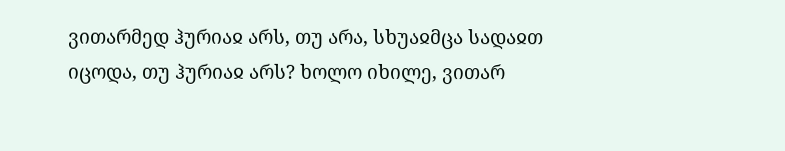ვითარმედ ჰურიაჲ არს, თუ არა, სხუაჲმცა სადაჲთ იცოდა, თუ ჰურიაჲ არს? ხოლო იხილე, ვითარ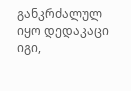განკრძალულ იყო დედაკაცი იგი,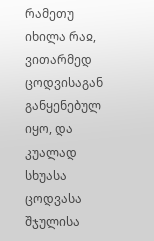რამეთუ იხილა რაჲ, ვითარმედ ცოდვისაგან განყენებულ იყო, და კუალად სხუასა ცოდვასა შჯულისა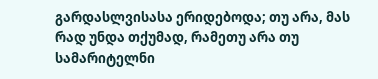გარდასლვისასა ერიდებოდა; თუ არა, მას რად უნდა თქუმად, რამეთუ არა თუ სამარიტელნი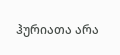ჰურიათა არა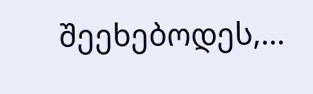შეეხებოდეს,...